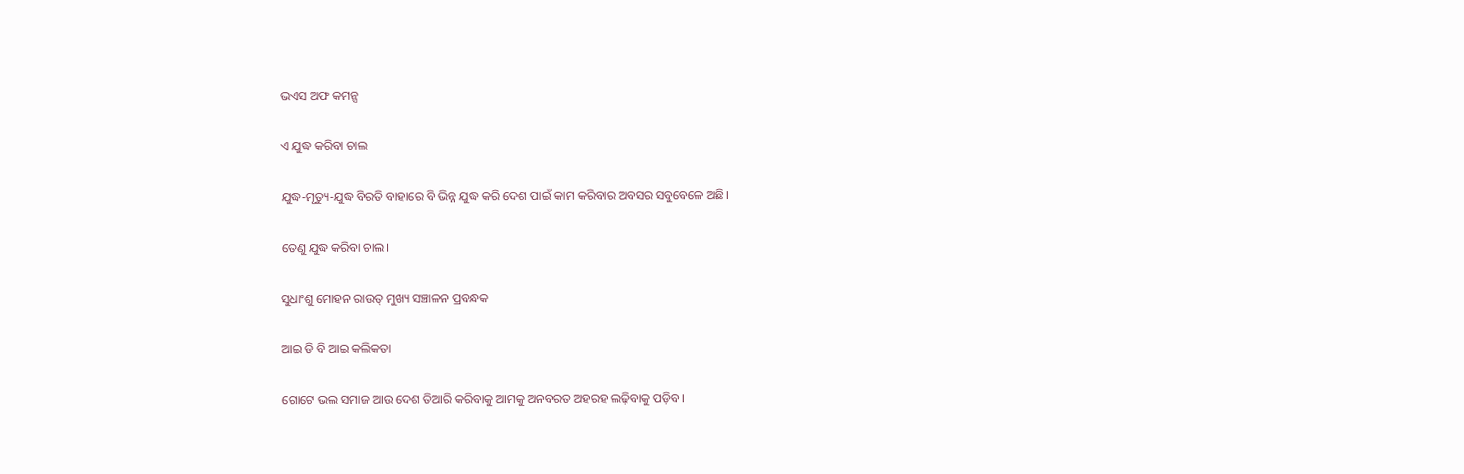ଭଏସ ଅଫ କମନ୍ସ

ଏ ଯୁଦ୍ଧ କରିବା ଚାଲ

ଯୁଦ୍ଧ-ମୃତ୍ୟୁ-ଯୁଦ୍ଧ ବିରତି ବାହାରେ ବି ଭିନ୍ନ ଯୁଦ୍ଧ କରି ଦେଶ ପାଇଁ କାମ କରିବାର ଅବସର ସବୁବେଳେ ଅଛି।

ତେଣୁ ଯୁଦ୍ଧ କରିବା ଚାଲ।

ସୁଧାଂଶୁ ମୋହନ ରାଉତ୍ ମୁଖ୍ୟ ସଞ୍ଚାଳନ ପ୍ରବନ୍ଧକ

ଆଇ ଡି ବି ଆଇ କଲିକତା

ଗୋଟେ ଭଲ ସମାଜ ଆଉ ଦେଶ ତିଆରି କରିବାକୁ ଆମକୁ ଅନବରତ ଅହରହ ଲଢ଼ିବାକୁ ପଡ଼ିବ।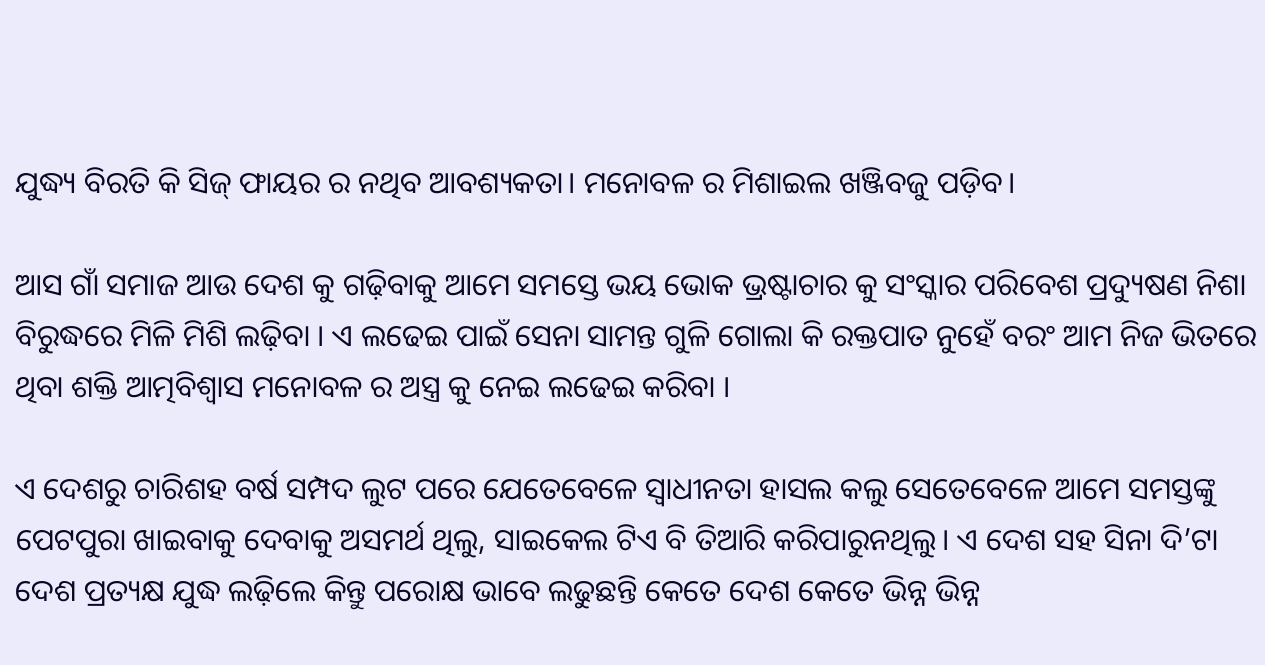ଯୁଦ୍ଧ୍ୟ ବିରତି କି ସିଜ୍ ଫାୟର ର ନଥିବ ଆବଶ୍ୟକତା। ମନୋବଳ ର ମିଶାଇଲ ଖଞ୍ଜିବଜୁ ପଡ଼ିବ।

ଆସ ଗାଁ ସମାଜ ଆଉ ଦେଶ କୁ ଗଢ଼ିବାକୁ ଆମେ ସମସ୍ତେ ଭୟ ଭୋକ ଭ୍ରଷ୍ଟାଚାର କୁ ସଂସ୍କାର ପରିବେଶ ପ୍ରଦ୍ୟୁଷଣ ନିଶା ବିରୁଦ୍ଧରେ ମିଳି ମିଶି ଲଢ଼ିବା । ଏ ଲଢେଇ ପାଇଁ ସେନା ସାମନ୍ତ ଗୁଳି ଗୋଲା କି ରକ୍ତପାତ ନୁହେଁ ବରଂ ଆମ ନିଜ ଭିତରେ ଥିବା ଶକ୍ତି ଆତ୍ମବିଶ୍ବାସ ମନୋବଳ ର ଅସ୍ତ୍ର କୁ ନେଇ ଲଢେଇ କରିବା ।

ଏ ଦେଶରୁ ଚାରିଶହ ବର୍ଷ ସମ୍ପଦ ଲୁଟ ପରେ ଯେତେବେଳେ ସ୍ୱାଧୀନତା ହାସଲ କଲୁ ସେତେବେଳେ ଆମେ ସମସ୍ତଙ୍କୁ ପେଟପୁରା ଖାଇବାକୁ ଦେବାକୁ ଅସମର୍ଥ ଥିଲୁ, ସାଇକେଲ ଟିଏ ବି ତିଆରି କରିପାରୁନଥିଲୁ। ଏ ଦେଶ ସହ ସିନା ଦି’ଟା ଦେଶ ପ୍ରତ୍ୟକ୍ଷ ଯୁଦ୍ଧ ଲଢ଼ିଲେ କିନ୍ତୁ ପରୋକ୍ଷ ଭାବେ ଲଢୁଛନ୍ତି କେତେ ଦେଶ କେତେ ଭିନ୍ନ ଭିନ୍ନ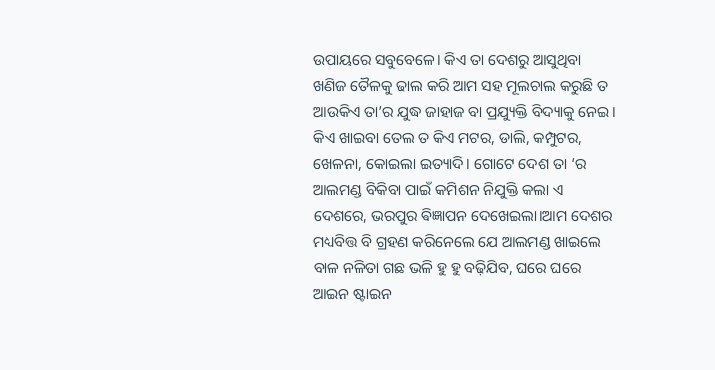ଉପାୟରେ ସବୁବେଳେ। କିଏ ତା ଦେଶରୁ ଆସୁଥିବା ଖଣିଜ ତୈଳକୁ ଢାଲ କରି ଆମ ସହ ମୂଲଚାଲ କରୁଛି ତ ଆଉକିଏ ତା’ର ଯୁଦ୍ଧ ଜାହାଜ ବା ପ୍ରଯ୍ୟୁକ୍ତି ବିଦ୍ୟାକୁ ନେଇ। କିଏ ଖାଇବା ତେଲ ତ କିଏ ମଟର, ଡାଲି, କମ୍ପୁଟର, ଖେଳନା, କୋଇଲା ଇତ୍ୟାଦି। ଗୋଟେ ଦେଶ ତା ‘ର ଆଲମଣ୍ଡ ବିକିବା ପାଇଁ କମିଶନ ନିଯୁକ୍ତି କଲା ଏ ଦେଶରେ, ଭରପୁର ଵିଜ୍ଞାପନ ଦେଖେଇଲା।ଆମ ଦେଶର ମଧ୍ୟବିତ୍ତ ବି ଗ୍ରହଣ କରିନେଲେ ଯେ ଆଲମଣ୍ଡ ଖାଇଲେ ବାଳ ନଳିତା ଗଛ ଭଳି ହୁ ହୁ ବଢ଼ିଯିବ, ଘରେ ଘରେ ଆଇନ ଷ୍ଟାଇନ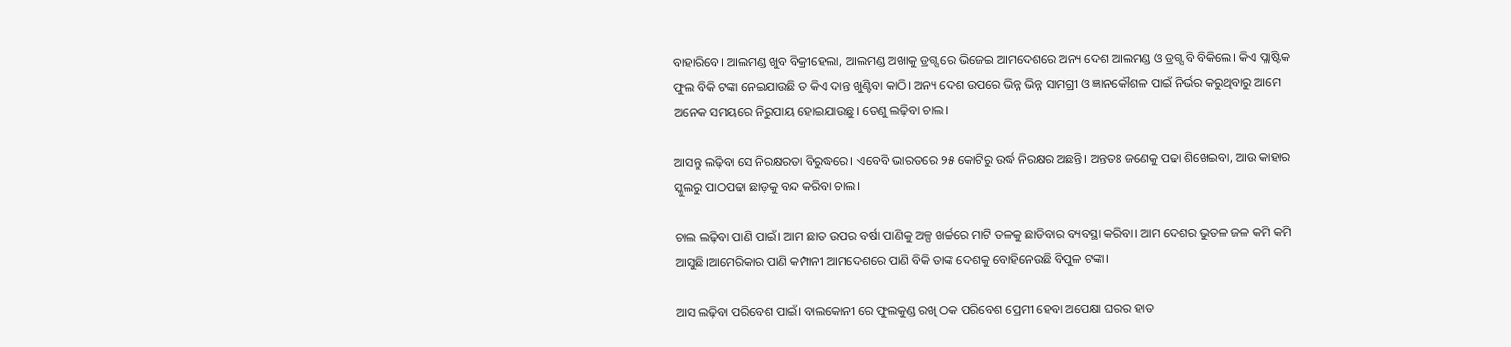ବାହାରିବେ। ଆଲମଣ୍ଡ ଖୁବ ବିକ୍ରୀହେଲା, ଆଲମଣ୍ଡ ଅଖାକୁ ଡ୍ରଗ୍ସ ରେ ଭିଜେଇ ଆମଦେଶରେ ଅନ୍ୟ ଦେଶ ଆଲମଣ୍ଡ ଓ ଡ୍ରଗ୍ସ ବି ବିକିଲେ। କିଏ ପ୍ଲାଷ୍ଟିକ ଫୁଲ ବିକି ଟଙ୍କା ନେଇଯାଉଛି ତ କିଏ ଦାନ୍ତ ଖୁଣ୍ଟିବା କାଠି। ଅନ୍ୟ ଦେଶ ଉପରେ ଭିନ୍ନ ଭିନ୍ନ ସାମଗ୍ରୀ ଓ ଜ୍ଞାନକୌଶଳ ପାଇଁ ନିର୍ଭର କରୁଥିବାରୁ ଆମେ ଅନେକ ସମୟରେ ନିରୁପାୟ ହୋଇଯାଉଛୁ। ତେଣୁ ଲଢ଼ିବା ଚାଲ।

ଆସନ୍ତୁ ଲଢ଼ିବା ସେ ନିରକ୍ଷରତା ବିରୁଦ୍ଧରେ। ଏବେବି ଭାରତରେ ୨୫ କୋଟିରୁ ଉର୍ଦ୍ଧ ନିରକ୍ଷର ଅଛନ୍ତି। ଅନ୍ତତଃ ଜଣେକୁ ପଢା ଶିଖେଇବା, ଆଉ କାହାର ସ୍କୁଲରୁ ପାଠପଢା ଛାଡ଼କୁ ବନ୍ଦ କରିବା ଚାଲ।

ଚାଲ ଲଢ଼ିବା ପାଣି ପାଇଁ। ଆମ ଛାତ ଉପର ବର୍ଷା ପାଣିକୁ ଅଳ୍ପ ଖର୍ଚ୍ଚରେ ମାଟି ତଳକୁ ଛାଡିବାର ବ୍ୟବସ୍ଥା କରିବା। ଆମ ଦେଶର ଭୁତଳ ଜଳ କମି କମି ଆସୁଛି।ଆମେରିକାର ପାଣି କମ୍ପାନୀ ଆମଦେଶରେ ପାଣି ବିକି ତାଙ୍କ ଦେଶକୁ ବୋହିନେଉଛି ବିପୁଳ ଟଙ୍କା।

ଆସ ଲଢ଼ିବା ପରିବେଶ ପାଇଁ। ବାଲକୋନୀ ରେ ଫୁଲକୁଣ୍ଡ ରଖି ଠକ ପରିବେଶ ପ୍ରେମୀ ହେବା ଅପେକ୍ଷା ଘରର ହାତ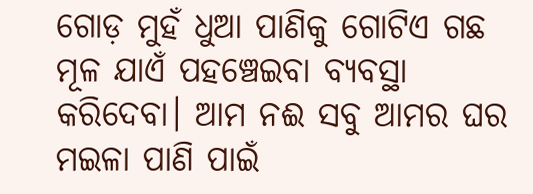ଗୋଡ଼ ମୁହଁ ଧୁଆ ପାଣିକୁ ଗୋଟିଏ ଗଛ ମୂଳ ଯାଏଁ ପହଞ୍ଚେଇବା ବ୍ୟବସ୍ଥା କରିଦେବା। ଆମ ନଈ ସବୁ ଆମର ଘର ମଇଳା ପାଣି ପାଇଁ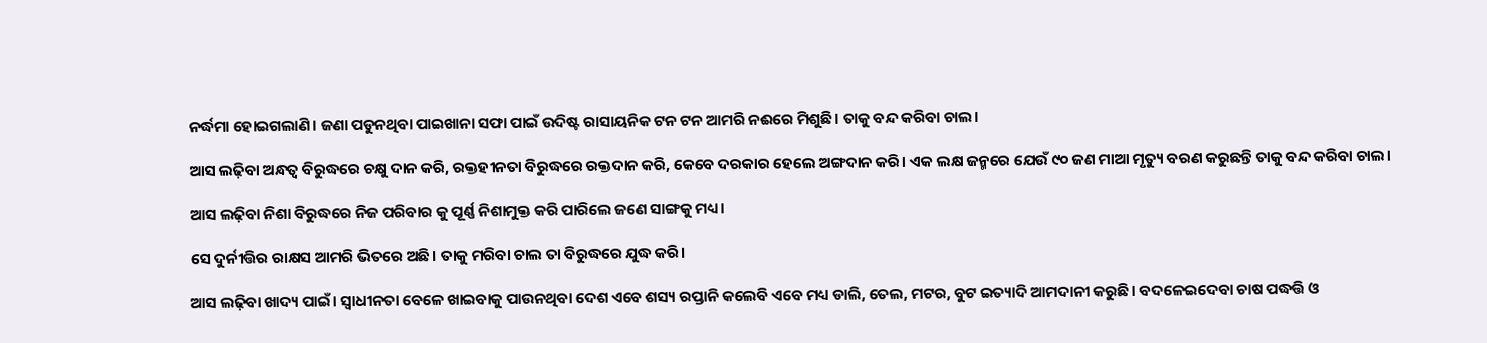ନର୍ଦ୍ଧମା ହୋଇଗଲାଣି। ଜଣା ପଡୁନଥିବା ପାଇଖାନା ସଫା ପାଇଁ ଉଦିଷ୍ଟ ରାସାୟନିକ ଟନ ଟନ ଆମରି ନଈରେ ମିଶୁଛି। ତାକୁ ବନ୍ଦ କରିବା ଚାଲ।

ଆସ ଲଢ଼ିବା ଅନ୍ଧତ୍ୱ ବିରୁଦ୍ଧରେ ଚକ୍ଷୁ ଦାନ କରି, ରକ୍ତହୀନତା ବିରୁଦ୍ଧରେ ରକ୍ତଦାନ କରି, କେବେ ଦରକାର ହେଲେ ଅଙ୍ଗଦାନ କରି। ଏକ ଲକ୍ଷ ଜନ୍ମରେ ଯେଉଁ ୯୦ ଜଣ ମାଆ ମୃତ୍ୟୁ ବରଣ କରୁଛନ୍ତି ତାକୁ ବନ୍ଦ କରିବା ଚାଲ।

ଆସ ଲଢ଼ିବା ନିଶା ବିରୁଦ୍ଧରେ ନିଜ ପରିବାର କୁ ପୂର୍ଣ୍ଣ ନିଶାମୁକ୍ତ କରି ପାରିଲେ ଜଣେ ସାଙ୍ଗକୁ ମଧ୍ୟ।

ସେ ଦୁର୍ନୀତ୍ତିର ରାକ୍ଷସ ଆମରି ଭିତରେ ଅଛି। ତାକୁ ମରିବା ଚାଲ ତା ବିରୁଦ୍ଧରେ ଯୁଦ୍ଧ କରି।

ଆସ ଲଢ଼ିବା ଖାଦ୍ୟ ପାଇଁ। ସ୍ୱାଧୀନତା ବେଳେ ଖାଇବାକୁ ପାଉନଥିବା ଦେଶ ଏବେ ଶସ୍ୟ ରପ୍ତାନି କଲେବି ଏବେ ମଧ୍ୟ ଡାଲି, ତେଲ, ମଟର, ବୁଟ ଇତ୍ୟାଦି ଆମଦାନୀ କରୁଛି। ବଦଳେଇଦେବା ଚାଷ ପଦ୍ଧତ୍ତି ଓ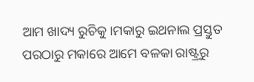ଆମ ଖାଦ୍ୟ ରୁଚିକୁ।ମକାରୁ ଇଥନାଲ ପ୍ରସ୍ତୁତ ପରଠାରୁ ମକାରେ ଆମେ ବଳକା ରାଷ୍ଟ୍ରରୁ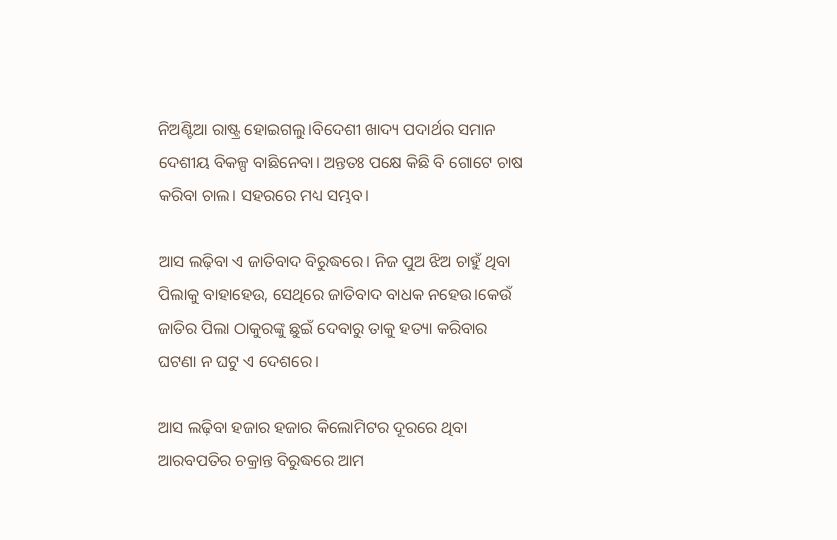ନିଅଣ୍ଟିଆ ରାଷ୍ଟ୍ର ହୋଇଗଲୁ।ବିଦେଶୀ ଖାଦ୍ୟ ପଦାର୍ଥର ସମାନ ଦେଶୀୟ ବିକଳ୍ପ ବାଛିନେବା। ଅନ୍ତତଃ ପକ୍ଷେ କିଛି ବି ଗୋଟେ ଚାଷ କରିବା ଚାଲ। ସହରରେ ମଧ୍ୟ ସମ୍ଭବ।

ଆସ ଲଢ଼ିବା ଏ ଜାତିବାଦ ବିରୁଦ୍ଧରେ। ନିଜ ପୁଅ ଝିଅ ଚାହୁଁ ଥିବା ପିଲାକୁ ବାହାହେଉ, ସେଥିରେ ଜାତିବାଦ ବାଧକ ନହେଉ।କେଉଁ ଜାତିର ପିଲା ଠାକୁରଙ୍କୁ ଛୁଇଁ ଦେବାରୁ ତାକୁ ହତ୍ୟା କରିବାର ଘଟଣା ନ ଘଟୁ ଏ ଦେଶରେ।

ଆସ ଲଢ଼ିବା ହଜାର ହଜାର କିଲୋମିଟର ଦୂରରେ ଥିବା ଆରବପତିର ଚକ୍ରାନ୍ତ ବିରୁଦ୍ଧରେ ଆମ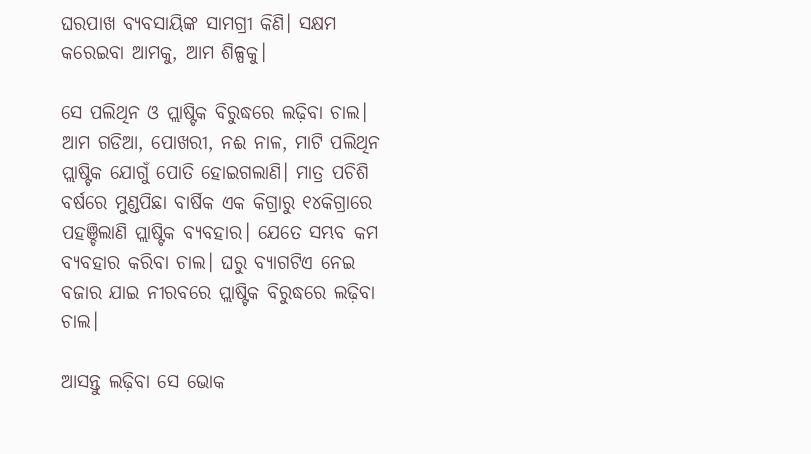ଘରପାଖ ବ୍ୟବସାୟିଙ୍କ ସାମଗ୍ରୀ କିଣି। ସକ୍ଷମ କରେଇବା ଆମକୁ, ଆମ ଶିଳ୍ପକୁ।

ସେ ପଲିଥିନ ଓ ପ୍ଲାଷ୍ଟିକ ବିରୁଦ୍ଧରେ ଲଢ଼ିବା ଚାଲ। ଆମ ଗଡିଆ, ପୋଖରୀ, ନଈ ନାଳ, ମାଟି ପଲିଥିନ ପ୍ଲାଷ୍ଟିକ ଯୋଗୁଁ ପୋତି ହୋଇଗଲାଣି। ମାତ୍ର ପଚିଶି ବର୍ଷରେ ମୁଣ୍ଡପିଛା ବାର୍ଷିକ ଏକ କିଗ୍ରାରୁ ୧୪କିଗ୍ରାରେ ପହଞ୍ଚିଲାଣି ପ୍ଲାଷ୍ଟିକ ବ୍ୟବହାର। ଯେତେ ସମ୍ଭବ କମ ବ୍ୟବହାର କରିବା ଚାଲ। ଘରୁ ବ୍ୟାଗଟିଏ ନେଇ ବଜାର ଯାଇ ନୀରବରେ ପ୍ଲାଷ୍ଟିକ ବିରୁଦ୍ଧରେ ଲଢ଼ିବା ଚାଲ।

ଆସନ୍ତୁ ଲଢ଼ିବା ସେ ଭୋକ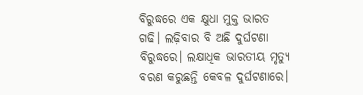ବିରୁଦ୍ଧରେ ଏକ କ୍ଷୁଧା ମୁକ୍ତ ଭାରତ ଗଢି। ଲଢ଼ିବାର ବି ଅଛି ଦୁର୍ଘଟଣା ବିରୁଦ୍ଧରେ। ଲକ୍ଷାଧିକ ଭାରତୀୟ ମୃତ୍ୟୁ ବରଣ କରୁଛନ୍ତି କେବଳ ଦୁର୍ଘଟଣାରେ।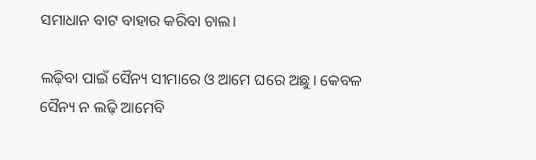ସମାଧାନ ବାଟ ବାହାର କରିବା ଚାଲ।

ଲଢ଼ିବା ପାଇଁ ସୈନ୍ୟ ସୀମାରେ ଓ ଆମେ ଘରେ ଅଛୁ। କେବଳ ସୈନ୍ୟ ନ ଲଢ଼ି ଆମେବି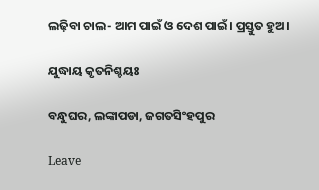ଲଢ଼ିବା ଚାଲ- ଆମ ପାଇଁ ଓ ଦେଶ ପାଇଁ। ପ୍ରସ୍ତୁତ ହୁଅ।

ଯୁଦ୍ଧାୟ କୃତନିଶ୍ଚୟଃ

ବନ୍ଧୁଘର, ଲଙ୍କାପଡା, ଜଗତସିଂହପୁର

Leave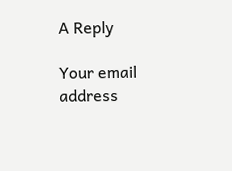A Reply

Your email address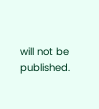will not be published.